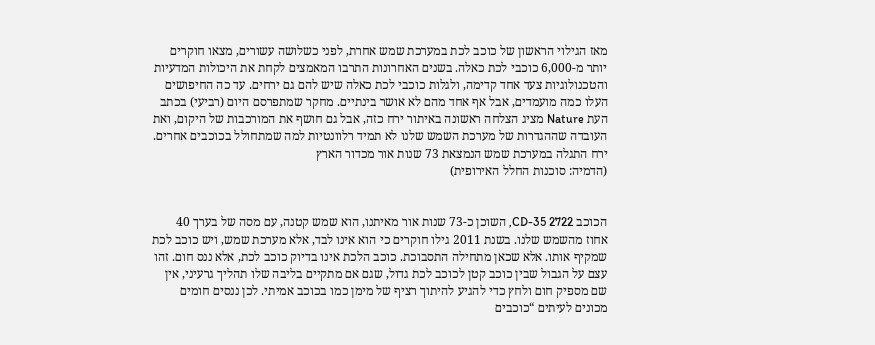מאז הגילוי הראשון של כוכב לכת במערכת שמש אחרת, לפני כשלושה עשורים, מצאו חוקרים יותר מ-6,000 כוכבי לכת כאלה. בשנים האחרונות התרבו המאמצים לקחת את היכולות המדעיות והטכנולוגיות צעד אחד קדימה, ולגלות כוכבי לכת כאלה שיש להם גם ירחים. עד כה החיפושים העלו כמה מועמדים, אבל אף אחד מהם לא אושר בינתיים. מחקר שמתפרסם היום (רביעי) בכתב העת Nature מציג הצלחה ראשונה באיתור ירח כזה, אבל גם חושף את המורכבות של היקום, ואת העובדה שההגדרות של מערכת השמש שלנו לא תמיד רלוונטיות למה שמתחולל בכוכבים אחרים.
ירח התגלה במערכת שמש הנמצאת 73 שנות אור מכדור הארץ
(הדמיה: סוכנות החלל האירופית)


הכוכב CD-35 2722, השוכן כ-73 שנות אור מאיתנו, הוא שמש קטנה, עם מסה של בערך 40 אחוז מהשמש שלנו. בשנת 2011 גילו חוקרים כי הוא אינו לבד, אלא מערכת שמש, ויש כוכב לכת שמקיף אותו. אלא שכאן מתחילה התסבוכת. כוכב הלכת אינו בדיוק כוכב לכת, אלא ננס חום. זהו עצם על הגבול שבין כוכב קטן לכוכב לכת גדול, שגם אם מתקיים בליבה שלו תהליך גרעיני, אין שם מספיק חום ולחץ כדי להגיע להיתוך רציף של מימן כמו בכוכב אמיתי. לכן ננסים חומים מכונים לעיתים “כוכבים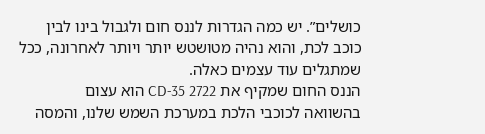כושלים”. יש כמה הגדרות לננס חום ולגבול בינו לבין כוכב לכת, והוא נהיה מטושטש יותר ויותר לאחרונה, ככל שמתגלים עוד עצמים כאלה.
הננס החום שמקיף את CD-35 2722 הוא עצום בהשוואה לכוכבי הלכת במערכת השמש שלנו, והמסה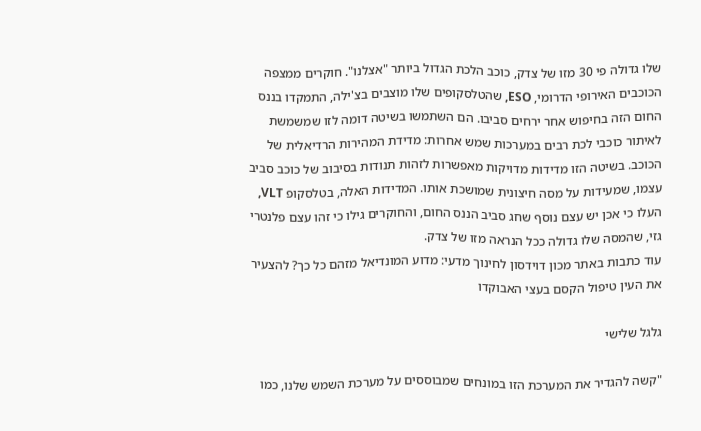שלו גדולה פי 30 מזו של צדק, כוכב הלכת הגדול ביותר "אצלנו". חוקרים ממצפה הכוכבים האירופי הדרומי, ESO, שהטלסקופים שלו מוצבים בצ'ילה, התמקדו בננס החום הזה בחיפוש אחר ירחים סביבו. הם השתמשו בשיטה דומה לזו שמשמשת לאיתור כוכבי לכת רבים במערכות שמש אחרות: מדידת המהירות הרדיאלית של הכוכב. בשיטה הזו מדידות מדויקות מאפשרות לזהות תנודות בסיבוב של כוכב סביב עצמו, שמעידות על מסה חיצונית שמושכת אותו. המדידות האלה, בטלסקופ VLT, העלו כי אכן יש עצם נוסף שחג סביב הננס החום, והחוקרים גילו כי זהו עצם פלנטרי גזי, שהמסה שלו גדולה ככל הנראה מזו של צדק.
עוד כתבות באתר מכון דוידסון לחינוך מדעי: מדוע המונדיאל מזהם כל כך? להצעיר את העין טיפול הקסם בעצי האבוקדו

גלגל שלישי

"קשה להגדיר את המערכת הזו במונחים שמבוססים על מערכת השמש שלנו, כמו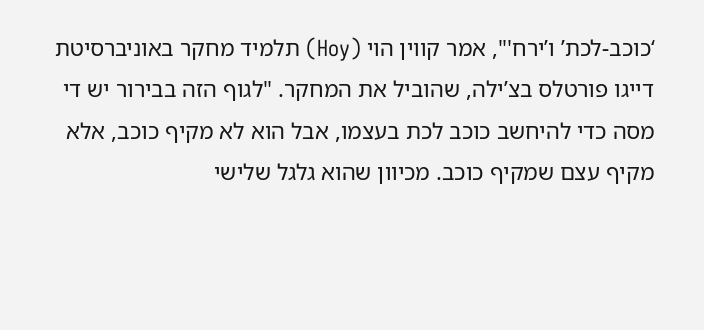‘כוכב-לכת’ ו’ירח'", אמר קווין הוי (Hoy) תלמיד מחקר באוניברסיטת דייגו פורטלס בצ’ילה, שהוביל את המחקר. "לגוף הזה בבירור יש די מסה כדי להיחשב כוכב לכת בעצמו, אבל הוא לא מקיף כוכב, אלא מקיף עצם שמקיף כוכב. מכיוון שהוא גלגל שלישי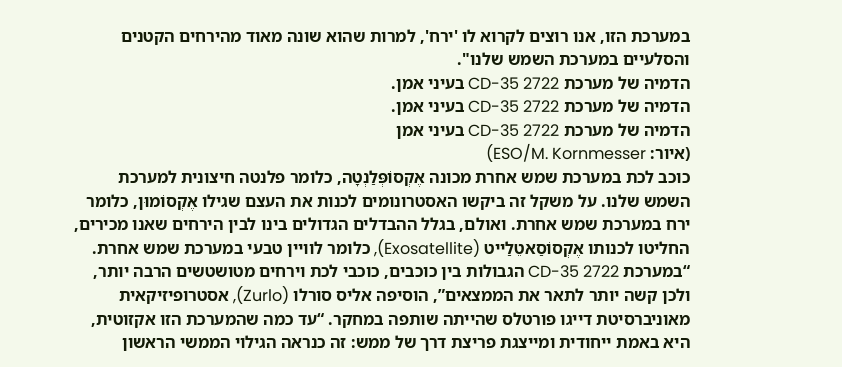במערכת הזו, אנו רוצים לקרוא לו 'ירח', למרות שהוא שונה מאוד מהירחים הקטנים והסלעיים במערכת השמש שלנו".
הדמיה של מערכת CD-35 2722 בעיני אמן.
הדמיה של מערכת CD-35 2722 בעיני אמן.
הדמיה של מערכת CD-35 2722 בעיני אמן
(איור: ESO/M. Kornmesser)
כוכב לכת במערכת שמש אחרת מכונה אֶקְסוֹפְּלַנְטָה, כלומר פלנטה חיצונית למערכת השמש שלנו. על משקל זה ביקשו האסטרונומים לכנות את העצם שגילו אֶקְסוֹמוּן, כלומר ירח במערכת שמש אחרת. ואולם, בגלל ההבדלים הגדולים בינו לבין הירחים שאנו מכירים, החליטו לכנותו אֶקְסוֹסַאטֵלַייט (Exosatellite), כלומר לוויין טבעי במערכת שמש אחרת.
“במערכת CD-35 2722 הגבולות בין כוכבים, כוכבי לכת וירחים מטושטשים הרבה יותר, ולכן קשה יותר לתאר את הממצאים”, הוסיפה אליס סורלו (Zurlo), אסטרופיזיקאית מאוניברסיטת דייגו פורטלס שהייתה שותפה במחקר. “עד כמה שהמערכת הזו אקזוטית, היא באמת ייחודית ומייצגת פריצת דרך של ממש: זה כנראה הגילוי הממשי הראשון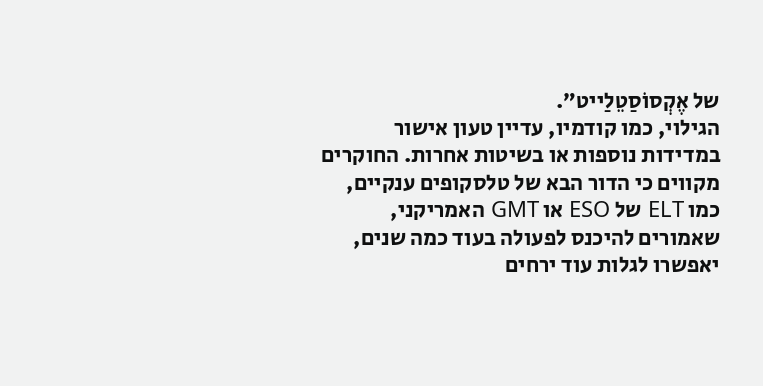של אֶקְסוֹסַטֵלַייט”.
הגילוי, כמו קודמיו, עדיין טעון אישור במדידות נוספות או בשיטות אחרות. החוקרים מקווים כי הדור הבא של טלסקופים ענקיים, כמו ELT של ESO או GMT האמריקני, שאמורים להיכנס לפעולה בעוד כמה שנים, יאפשרו לגלות עוד ירחים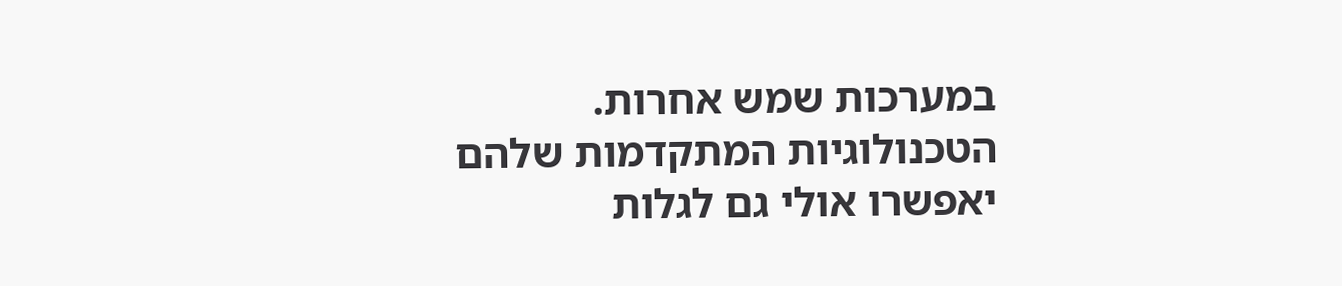במערכות שמש אחרות. הטכנולוגיות המתקדמות שלהם יאפשרו אולי גם לגלות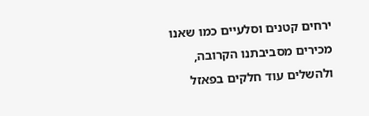ירחים קטנים וסלעיים כמו שאנו מכירים מסביבתנו הקרובה, ולהשלים עוד חלקים בפאזל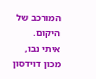המורכב של היקום.
איתי נבו, מכון דוידסון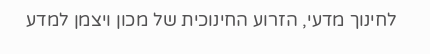לחינוך מדעי, הזרוע החינוכית של מכון ויצמן למדע